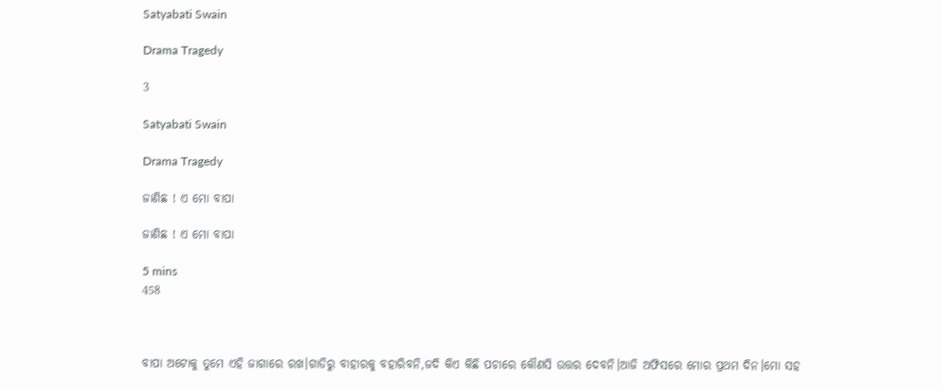Satyabati Swain

Drama Tragedy

3

Satyabati Swain

Drama Tragedy

ଜାଣିଛ ! ଏ ମୋ ବାପା

ଜାଣିଛ ! ଏ ମୋ ବାପା

5 mins
458



ବାପା ଅଟୋକୁ ତୁମେ ଏହି ଜାଗାରେ ରଖ।ଗାଡିରୁ ବାହାରକୁ ବହାରିବନି,ଜଦି କିଏ କିଛି ପଚାରେ କୌଣସି ଉତ୍ତର ଦେବନି।ଆଜି ଅଫିସରେ ମୋର ପ୍ରଥମ ଦିନ।ମୋ ସହ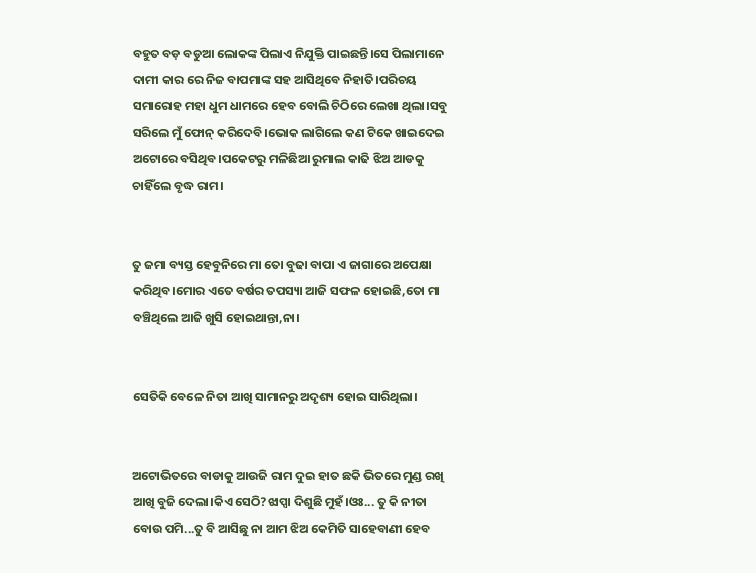ବହୁତ ବଡ଼ ବଡୁଆ ଲୋକଙ୍କ ପିଲାଏ ନିଯୁକ୍ତି ପାଇଛନ୍ତି।ସେ ପିଲାମାନେ ଦାମୀ କାର ରେ ନିଜ ବାପମାଙ୍କ ସହ ଆସିଥିବେ ନିହାତି।ପରିଚୟ ସମାରୋହ ମହା ଧୁମ ଧାମରେ ହେବ ବୋଲି ଚିଠିରେ ଲେଖା ଥିଲା।ସବୁ ସରିଲେ ମୁଁ ଫୋନ୍ କରିଦେବି।ଭୋକ ଲାଗିଲେ କଣ ଟିକେ ଖାଇଦେଇ ଅଟୋରେ ବସିଥିବ।ପକେଟରୁ ମଳିଛିଆ ରୁମାଲ କାଢି ଝିଅ ଆଡକୁ ଚାହିଁଲେ ବୃଦ୍ଧ ରାମ।


ତୁ ଜମା ବ୍ୟସ୍ତ ହେବୁନିରେ ମା ତୋ ବୁଢା ବାପା ଏ ଜାଗାରେ ଅପେକ୍ଷା କରିଥିବ।ମୋର ଏତେ ବର୍ଷର ତପସ୍ୟା ଆଜି ସଫଳ ହୋଇଛି,ତୋ ମା ବଞ୍ଚିଥିଲେ ଆଜି ଖୁସି ହୋଇଥାନ୍ତା,ନା।


ସେତିକି ବେଳେ ନିତା ଆଖି ସାମାନରୁ ଅଦୃଶ୍ୟ ହୋଇ ସାରିଥିଲା।


ଅଟୋଭିତରେ ବାଡାକୁ ଆଉଜି ରାମ ଦୁଇ ହାତ ଛକି ଭିତରେ ମୁଣ୍ଡ ରଖି ଆଖି ବୁଜି ଦେଲା।କିଏ ସେଠି?ଝାପ୍ସା ଦିଶୁଛି ମୁହଁ।ଓଃ... ତୁ କି ନୀତା ବୋଉ ପମି...ତୁ ବି ଆସିଛୁ ନା ଆମ ଝିଅ କେମିତି ସାହେବାଣୀ ହେବ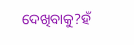ଦେଖିବାକୁ?ହଁ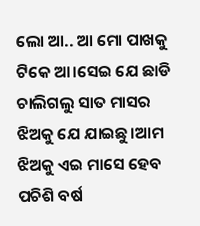ଲୋ ଆ.. ଆ ମୋ ପାଖକୁ ଟିକେ ଆ।ସେଇ ଯେ ଛାଡି ଚାଲିଗଲୁ ସାତ ମାସର ଝିଅକୁ ଯେ ଯାଇଛୁ।ଆମ ଝିଅକୁ ଏଇ ମାସେ ହେବ ପଚିଶି ବର୍ଷ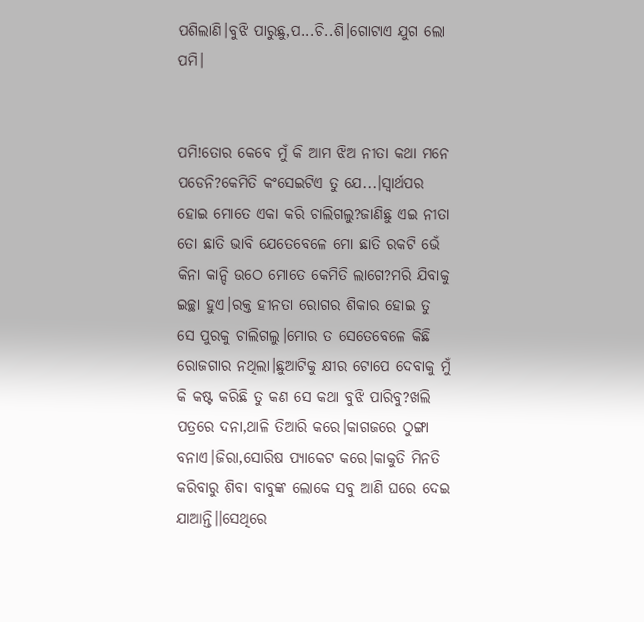ପଶିଲାଣି।ବୁଝି ପାରୁଛୁ,ପ...ଚି..ଶି।ଗୋଟାଏ ଯୁଗ ଲୋ ପମି।


ପମି!ତୋର କେବେ ମୁଁ କି ଆମ ଝିଅ ନୀତା କଥା ମନେ ପଡେନି?କେମିତି କଂସେଇଟିଏ ତୁ ଯେ...।ସ୍ୱାର୍ଥପର ହୋଇ ମୋତେ ଏକା କରି ଚାଲିଗଲୁ?ଜାଣିଛୁ ଏଇ ନୀତା ତୋ ଛାତି ଭାବି ଯେତେବେଳେ ମୋ ଛାତି ରକଟି ଭେଁ କିନା କାନ୍ଦି ଉଠେ ମୋତେ କେମିତି ଲାଗେ?ମରି ଯିବାକୁ ଇଚ୍ଛା ହୁଏ।ରକ୍ତ ହୀନତା ରୋଗର ଶିକାର ହୋଇ ତୁ ସେ ପୁରକୁ ଚାଲିଗଲୁ।ମୋର ତ ସେତେବେଳେ କିଛି ରୋଜଗାର ନଥିଲା।ଛୁଆଟିକୁ କ୍ଷୀର ଟୋପେ ଦେବାକୁ ମୁଁ କି କଷ୍ଟ କରିଛି ତୁ କଣ ସେ କଥା ବୁଝି ପାରିବୁ?ଖଲି ପତ୍ରରେ ଦନା,ଥାଳି ତିଆରି କରେ।କାଗଜରେ ଠୁଙ୍ଗା ବନାଏ।ଜିରା,ସୋରିଷ ପ୍ୟାକେଟ କରେ।କାକୁତି ମିନତି କରିବାରୁ ଶିବା ବାବୁଙ୍କ ଲୋକେ ସବୁ ଆଣି ଘରେ ଦେଇ ଯାଆନ୍ତି।।ସେଥିରେ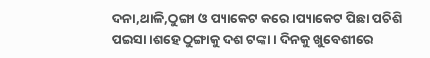ଦନା,ଥାଳି,ଠୁଙ୍ଗା ଓ ପ୍ୟାକେଟ କରେ।ପ୍ୟାକେଟ ପିଛା ପଚିଶି ପଇସା।ଶହେ ଠୁଙ୍ଗାକୁ ଦଶ ଟଙ୍କା। ଦିନକୁ ଖୁବେଶୀରେ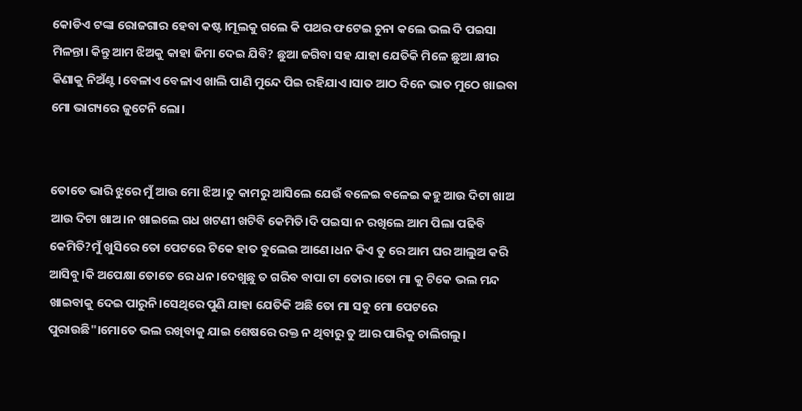କୋଡିଏ ଟଙ୍କା ରୋଜଗାର ହେବା କଷ୍ଟ।ମୂଲକୁ ଗଲେ କି ପଥର ଫଟେଇ ଚୁନା କଲେ ଭଲ ଦି ପଇସା ମିଳନ୍ତା। କିନ୍ତୁ ଆମ ଝିଅକୁ କାହା ଜିମା ଦେଇ ଯିବି? ଛୁଆ ଜଗିବା ସହ ଯାହା ଯେତିକି ମିଳେ ଛୁଆ କ୍ଷୀର କିଣାକୁ ନିଅଁଣ୍ଟ।ବେଳାଏ ବେଳାଏ ଖାଲି ପାଣି ମୁନ୍ଦେ ପିଇ ରହିଯାଏ।ସାତ ଆଠ ଦିନେ ଭାତ ମୁଠେ ଖାଇବା ମୋ ଭାଗ୍ୟରେ ଜୁଟେନି ଲୋ।


ତୋତେ ଭାରି ଝୁରେ ମୁଁ ଆଉ ମୋ ଝିଅ।ତୁ କାମରୁ ଆସିଲେ ଯେଉଁ ବଳେଇ ବଳେଇ କହୁ ଆଉ ଦିଟା ଖାଅ ଆଉ ଦିଟା ଖାଅ।ନ ଖାଇଲେ ଗଧ ଖଟଣୀ ଖଟିବି କେମିତି।ଦି ପଇସା ନ ରଖିଲେ ଆମ ପିଲା ପଢିବି କେମିତି?ମୁଁ ଖୁସିରେ ତୋ ପେଟରେ ଟିକେ ହାତ ବୁଲେଇ ଆଣେ।ଧନ କିଏ ତୁ ରେ ଆମ ଘର ଆଲୁଅ କରି ଆସିବୁ।କି ଅପେକ୍ଷା ତୋତେ ରେ ଧନ।ଦେଖୁଛୁ ତ ଗରିବ ବାପା ଟା ତୋର।ତୋ ମା କୁ ଟିକେ ଭଲ ମନ୍ଦ ଖାଇବାକୁ ଦେଇ ପାରୁନି।ସେଥିରେ ପୁଣି ଯାହା ଯେତିକି ଅଛି ତୋ ମା ସବୁ ମୋ ପେଟରେ ପୁରାଉଛି"।ମୋତେ ଭଲ ରଖିବାକୁ ଯାଇ ଶେଷରେ ରକ୍ତ ନ ଥିବାରୁ ତୁ ଆର ପାରିକୁ ଚାଲିଗଲୁ।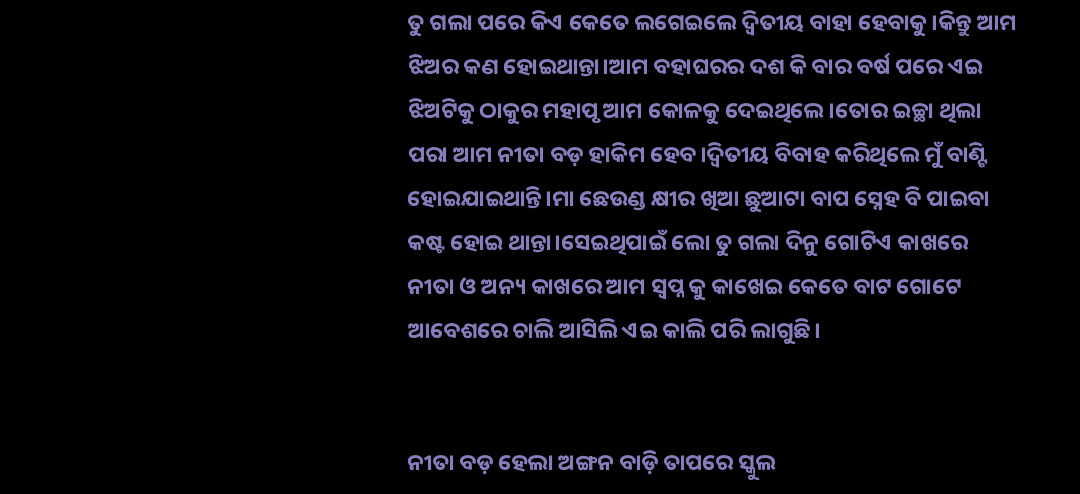ତୁ ଗଲା ପରେ କିଏ କେତେ ଲଗେଇଲେ ଦ୍ଵିତୀୟ ବାହା ହେବାକୁ।କିନ୍ତୁ ଆମ ଝିଅର କଣ ହୋଇଥାନ୍ତା।ଆମ ବହାଘରର ଦଶ କି ବାର ବର୍ଷ ପରେ ଏଇ ଝିଅଟିକୁ ଠାକୁର ମହାପୃ ଆମ କୋଳକୁ ଦେଇଥିଲେ।ତୋର ଇଚ୍ଛା ଥିଲା ପରା ଆମ ନୀତା ବଡ଼ ହାକିମ ହେବ।ଦ୍ୱିତୀୟ ବିବାହ କରିଥିଲେ ମୁଁ ବାଣ୍ଟି ହୋଇଯାଇଥାନ୍ତି।ମା ଛେଉଣ୍ଡ କ୍ଷୀର ଖିଆ ଛୁଆଟା ବାପ ସ୍ନେହ ବି ପାଇବା କଷ୍ଟ ହୋଇ ଥାନ୍ତା।ସେଇଥିପାଇଁ ଲୋ ତୁ ଗଲା ଦିନୁ ଗୋଟିଏ କାଖରେ ନୀତା ଓ ଅନ୍ୟ କାଖରେ ଆମ ସ୍ୱପ୍ନ କୁ କାଖେଇ କେତେ ବାଟ ଗୋଟେ ଆବେଶରେ ଚାଲି ଆସିଲି ଏଇ କାଲି ପରି ଲାଗୁଛି।


ନୀତା ବଡ଼ ହେଲା ଅଙ୍ଗନ ବାଡ଼ି ତାପରେ ସ୍କୁଲ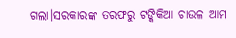ଗଲା।ସରକାରଙ୍କ ତରଫରୁ ଟଙ୍କିକିଆ ଚାଉଳ ଆମ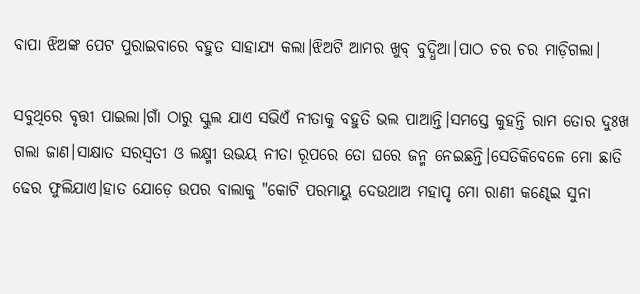ବାପା ଝିଅଙ୍କ ପେଟ ପୁରାଇବାରେ ବହୁତ ସାହାଯ୍ୟ କଲା।ଝିଅଟି ଆମର ଖୁବ୍ ବୁଦ୍ଧିଆ।ପାଠ ଚର ଚର ମାଡ଼ିଗଲା।

ସବୁଥିରେ ବୃତ୍ତୀ ପାଇଲା।ଗାଁ ଠାରୁ ସ୍କୁଲ ଯାଏ ସଭିଏଁ ନୀତାକୁ ବହୁତି ଭଲ ପାଆନ୍ତି।ସମସ୍ତେ କୁହନ୍ତି ରାମ ତୋର ଦୁଃଖ ଗଲା ଜାଣ।ସାକ୍ଷାତ ସରସ୍ୱତୀ ଓ ଲକ୍ଷ୍ମୀ ଉଭୟ ନୀତା ରୂପରେ ତୋ ଘରେ ଜନ୍ମ ନେଇଛନ୍ତି।ସେତିକିବେଳେ ମୋ ଛାତି ଢେର ଫୁଲିଯାଏ।ହାତ ଯୋଡ଼େ ଉପର ବାଲାକୁ "କୋଟି ପରମାୟୁ ଦେଉଥାଅ ମହାପୃ ମୋ ରାଣୀ କଣ୍ଢେଇ ସୁନା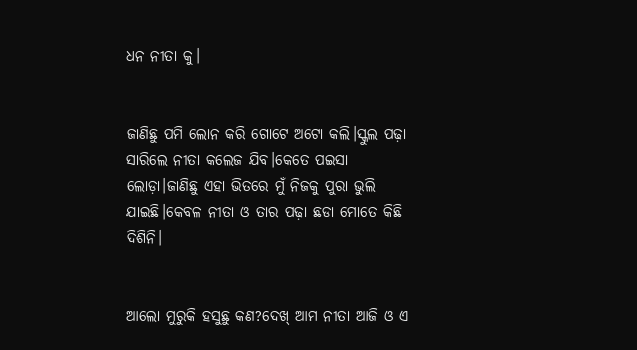ଧନ ନୀତା କୁ।


ଜାଣିଛୁ ପମି ଲୋନ କରି ଗୋଟେ ଅଟୋ କଲି।ସ୍କୁଲ ପଢ଼ା ସାରିଲେ ନୀତା କଲେଜ ଯିବ।କେତେ ପଇସା ଲୋଡ଼ା।ଜାଣିଛୁ ଏହା ଭିତରେ ମୁଁ ନିଜକୁ ପୁରା ଭୁଲି ଯାଇଛି।କେବଳ ନୀତା ଓ ତାର ପଢ଼ା ଛଡା ମୋତେ କିଛି ଦିଶିନି।


ଆଲୋ ମୁରୁକି ହସୁଛୁ କଣ?ଦେଖ୍ ଆମ ନୀତା ଆଜି ଓ ଏ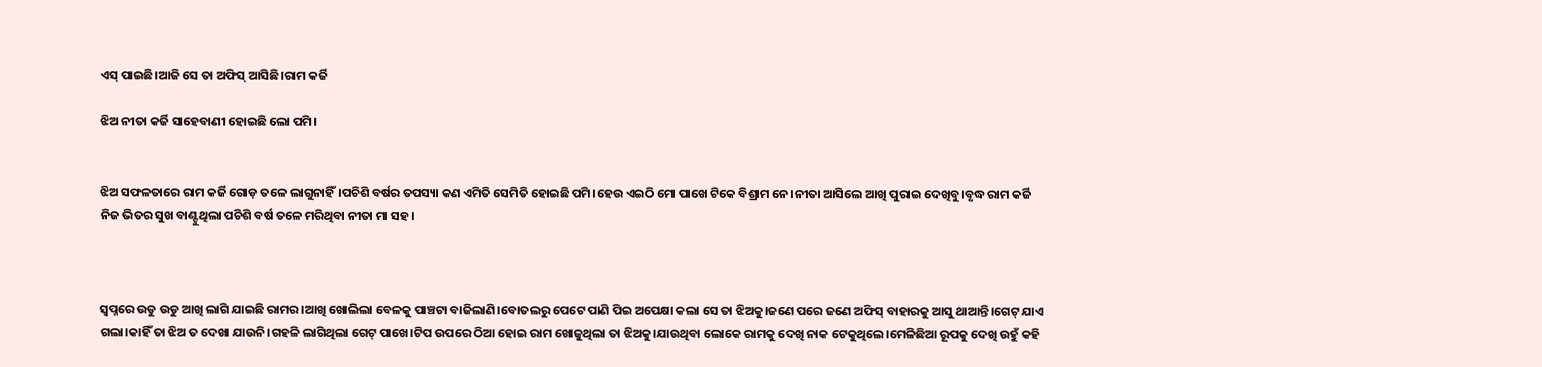ଏସ୍ ପାଇଛି।ଆଜି ସେ ତା ଅଫିସ୍ ଆସିଛି।ରାମ କର୍ଜି

ଝିଅ ନୀତା କର୍ଜି ସାହେବାଣୀ ହୋଇଛି ଲୋ ପମି।


ଝିଅ ସଫଳତାରେ ରାମ କର୍ଜି ଗୋଡ଼ ତଳେ ଲାଗୁନାହିଁ।ପଚିଶି ବର୍ଷର ତପସ୍ୟା କଣ ଏମିତି ସେମିତି ହୋଇଛି ପମି।ହେଉ ଏଇଠି ମୋ ପାଖେ ଟିକେ ବିଶ୍ରାମ ନେ।ନୀତା ଆସିଲେ ଆଖି ପୁରାଇ ଦେଖିବୁ।ବୃଦ୍ଧ ରାମ କର୍ଜି ନିଜ ଭିତର ସୁଖ ବାଣ୍ଟୁଥିଲା ପଚିଶି ବର୍ଷ ତଳେ ମରିଥିବା ନୀତା ମା ସହ।



ସ୍ୱପ୍ନରେ ଉଡୁ ଉଡୁ ଆଖି ଲାଗି ଯାଇଛି ରାମର।ଆଖି ଖୋଲିଲା ବେଳକୁ ପାଞ୍ଚଟା ବାଜିଲାଣି।ବୋତଲରୁ ପେଟେ ପାଣି ପିଇ ଅପେକ୍ଷା କଲା ସେ ତା ଝିଅକୁ।ଜଣେ ପରେ ଜଣେ ଅଫିସ୍ ବାହାରକୁ ଆସୁ ଥାଆନ୍ତି।ଗେଟ୍ ଯାଏ ଗଲା।କାହିଁ ତା ଝିଅ ତ ଦେଖା ଯାଉନି।ଗହଳି ଲାଗିଥିଲା ଗେଟ୍ ପାଖେ।ଟିପ ଉପରେ ଠିଆ ହୋଇ ରାମ ଖୋଜୁଥିଲା ତା ଝିଅକୁ।ଯାଉଥିବା ଲୋକେ ରାମକୁ ଦେଖି ନାକ ଟେକୁଥିଲେ।ମେଳିଛିଆ ରୂପକୁ ଦେଖି ଉହୁଁ କହି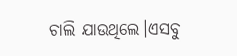ଚାଲି ଯାଉଥିଲେ।ଏସବୁ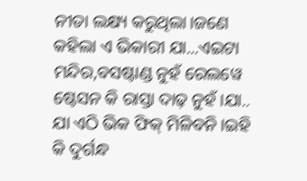ନୀତା ଲକ୍ଷ୍ୟ କରୁଥିଲା।ଜଣେ କହିଲା ଏ ଭିକାରୀ ଯା...ଏଇଟା ମନ୍ଦିର,ବସଷ୍ଟାଣ୍ଡ ନୁହଁ ରେଲୱେ ଷ୍ଟେସନ କି ରାସ୍ତା ଦାଢ଼ ନୁହଁ।ଯା.. ଯା ଏଠି ଭିକ ଫିକ୍ ମିଳିବନି।ଇହି କି ଦୁର୍ଗନ୍ଧ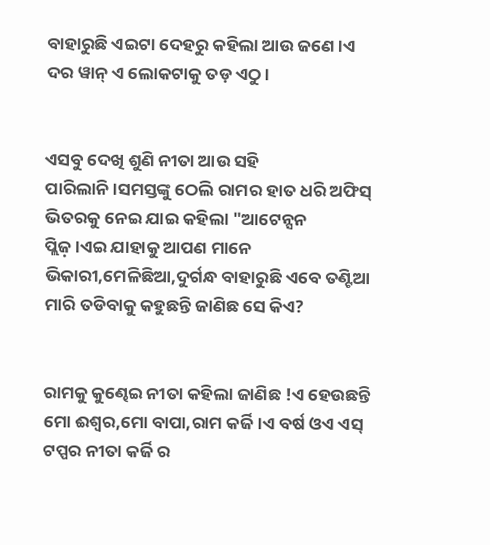ବାହାରୁଛି ଏଇଟା ଦେହରୁ କହିଲା ଆଉ ଜଣେ।ଏ ଦର ୱାନ୍ ଏ ଲୋକଟାକୁ ତଡ଼ ଏଠୁ।


ଏସବୁ ଦେଖି ଶୁଣି ନୀତା ଆଉ ସହି ପାରିଲାନି।ସମସ୍ତଙ୍କୁ ଠେଲି ରାମର ହାତ ଧରି ଅଫିସ୍ ଭିତରକୁ ନେଇ ଯାଇ କହିଲା "ଆଟେନ୍ସନ ପ୍ଲିଜ଼।ଏଇ ଯାହାକୁ ଆପଣ ମାନେ ଭିକାରୀ,ମେଳିଛିଆ,ଦୁର୍ଗନ୍ଧ ବାହାରୁଛି ଏବେ ତଣ୍ଟିଆ ମାରି ତଡିବାକୁ କହୁଛନ୍ତି ଜାଣିଛ ସେ କିଏ?


ରାମକୁ କୁଣ୍ଢେଇ ନୀତା କହିଲା ଜାଣିଛ !ଏ ହେଉଛନ୍ତି ମୋ ଈଶ୍ୱର,ମୋ ବାପା,ରାମ କର୍ଜି।ଏ ବର୍ଷ ଓଏ ଏସ୍ ଟପ୍ପର ନୀତା କର୍ଜି ର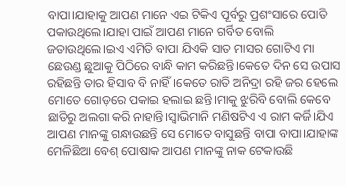ବାପା।ଯାହାକୁ ଆପଣ ମାନେ ଏଇ ଟିକିଏ ପୂର୍ବରୁ ପ୍ରଶଂସାରେ ପୋତି ପକାଉଥିଲେ।ଯାହା ପାଇଁ ଆପଣ ମାନେ ଗର୍ବିତ ବୋଲି ଜତାଉଥିଲେ।ଇଏ ଏମିତି ବାପା ଯିଏକି ସାତ ମାସର ଗୋଟିଏ ମା ଛେଉଣ୍ଡ ଛୁଆକୁ ପିଠିରେ ବାନ୍ଧି କାମ କରିଛନ୍ତି।କେତେ ଦିନ ସେ ଉପାସ ରହିଛନ୍ତି ତାର ହିସାବ ବି ନାହିଁ।କେତେ ରାତି ଅନିଦ୍ରା ରହି ଜର ହେଲେ ମୋତେ ଗୋଡ଼ରେ ପକାଇ ହଲାଇ ଛନ୍ତି।ମାକୁ ଝୁରିବି ବୋଲି କେବେ ଛାତିରୁ ଅଲଗା କରି ନାହାନ୍ତି।ସ୍ୱାଭିମାନି ମଣିଷଟିଏ ଏ ରାମ କର୍ଜି।ଯିଏ ଆପଣ ମାନଙ୍କୁ ଗନ୍ଧାଉଛନ୍ତି ସେ ମୋତେ ବାସୁଛନ୍ତି ବାପା ବାପା।ଯାହାଙ୍କ ମେଳିଛିଆ ବେଶ୍ ପୋଷାକ ଆପଣ ମାନଙ୍କୁ ନାକ ଟେକାଉଛି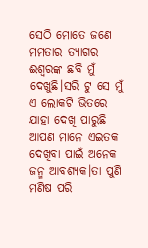ସେଠି ମୋତେ ଜଣେ ମମତାର ତ୍ୟାଗର ଈଶ୍ୱରଙ୍କ ଛବି ମୁଁ ଦେଖୁଛି।ସରି ଟୁ ସେ ମୁଁ ଏ ଲୋକଟି ଭିତରେ ଯାହା ଦେଖି ପାରୁଛି ଆପଣ ମାନେ ଏଇତକ ଦେଖିବା ପାଇଁ ଅନେକ ଜନ୍ମ ଆବଶ୍ୟକ।ତା ପୁଣି ମଣିଷ ପରି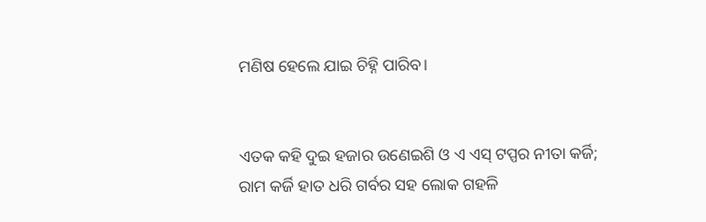ମଣିଷ ହେଲେ ଯାଇ ଚିହ୍ନି ପାରିବ।


ଏତକ କହି ଦୁଇ ହଜାର ଉଣେଇଶି ଓ ଏ ଏସ୍ ଟପ୍ପର ନୀତା କର୍ଜି; ରାମ କର୍ଜି ହାତ ଧରି ଗର୍ବର ସହ ଲୋକ ଗହଳି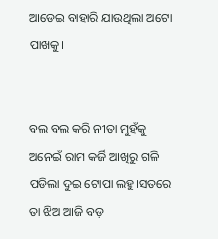ଆଡେଇ ବାହାରି ଯାଉଥିଲା ଅଟୋ ପାଖକୁ।


ବଲ ବଲ କରି ନୀତା ମୁହଁକୁ ଅନେଇଁ ରାମ କର୍ଜି ଆଖିରୁ ଗଳି ପଡିଲା ଦୁଇ ଟୋପା ଲହୁ।ସତରେ ତା ଝିଅ ଆଜି ବଡ଼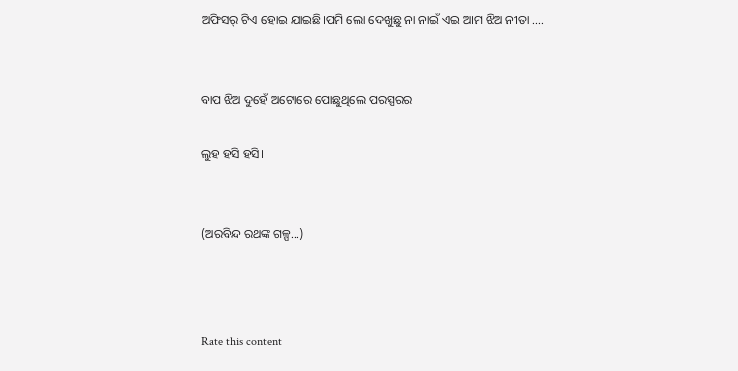ଅଫିସର୍ ଟିଏ ହୋଇ ଯାଇଛି।ପମି ଲୋ ଦେଖୁଛୁ ନା ନାଇଁ ଏଇ ଆମ ଝିଅ ନୀତା ....


ବାପ ଝିଅ ଦୁହେଁ ଅଟୋରେ ପୋଛୁଥିଲେ ପରସ୍ପରର

ଲୁହ ହସି ହସି।


(ଅରବିନ୍ଦ ରଥଙ୍କ ଗଳ୍ପ...)



Rate this content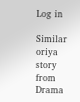Log in

Similar oriya story from Drama